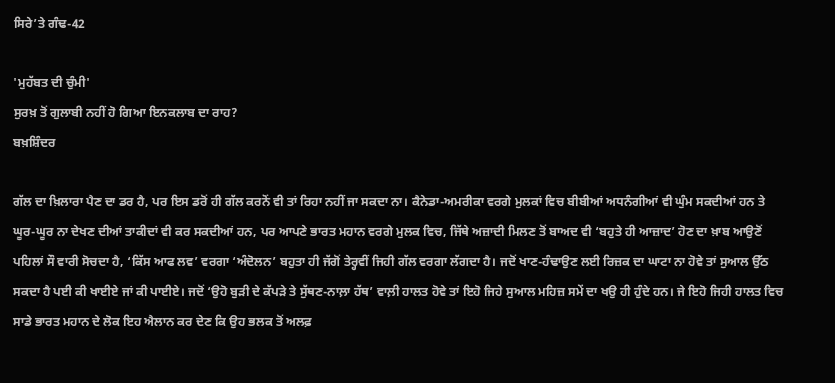ਸਿਰੇ’ਤੇ ਗੰਢ-42

'ਮੁਹੱਬਤ ਦੀ ਚੁੰਮੀ'
ਸੁਰਖ਼ ਤੋਂ ਗੁਲਾਬੀ ਨਹੀਂ ਹੋ ਗਿਆ ਇਨਕਲਾਬ ਦਾ ਰਾਹ?
ਬਖ਼ਸ਼ਿੰਦਰ

ਗੱਲ ਦਾ ਖ਼ਿਲਾਰਾ ਪੈਣ ਦਾ ਡਰ ਹੈ, ਪਰ ਇਸ ਡਰੋਂ ਹੀ ਗੱਲ ਕਰਨੋਂ ਵੀ ਤਾਂ ਰਿਹਾ ਨਹੀਂ ਜਾ ਸਕਦਾ ਨਾ। ਕੈਨੇਡਾ-ਅਮਰੀਕਾ ਵਰਗੇ ਮੁਲਕਾਂ ਵਿਚ ਬੀਬੀਆਂ ਅਧਨੰਗੀਆਂ ਵੀ ਘੁੰਮ ਸਕਦੀਆਂ ਹਨ ਤੇ ਘੂਰ-ਘੂਰ ਨਾ ਦੇਖਣ ਦੀਆਂ ਤਾਕੀਦਾਂ ਵੀ ਕਰ ਸਕਦੀਆਂ ਹਨ, ਪਰ ਆਪਣੇ ਭਾਰਤ ਮਹਾਨ ਵਰਗੇ ਮੁਲਕ ਵਿਚ, ਜਿੱਥੇ ਅਜ਼ਾਦੀ ਮਿਲਣ ਤੋਂ ਬਾਅਦ ਵੀ ‘ਬਹੁਤੇ ਹੀ ਆਜ਼ਾਦ’ ਹੋਣ ਦਾ ਖ਼ਾਬ ਆਉਣੋਂ ਪਹਿਲਾਂ ਸੌ ਵਾਰੀ ਸੋਚਦਾ ਹੈ, ‘ਕਿੱਸ ਆਫ ਲਵ’ ਵਰਗਾ ‘ਅੰਦੋਲਨ’ ਬਹੁਤਾ ਹੀ ਜੱਗੋਂ ਤੇਰ੍ਹਵੀਂ ਜਿਹੀ ਗੱਲ ਵਰਗਾ ਲੱਗਦਾ ਹੈ। ਜਦੋਂ ਖਾਣ-ਹੰਢਾਉਣ ਲਈ ਰਿਜ਼ਕ ਦਾ ਘਾਟਾ ਨਾ ਹੋਵੇ ਤਾਂ ਸੁਆਲ ਉੱਠ ਸਕਦਾ ਹੈ ਪਈ ਕੀ ਖਾਈਏ ਜਾਂ ਕੀ ਪਾਈਏ। ਜਦੋਂ ‘ਉਹੋ ਬੁੜੀ ਦੇ ਕੱਪੜੇ ਤੇ ਸੁੱਥਣ-ਨਾਲ਼ਾ ਹੱਥ’ ਵਾਲ਼ੀ ਹਾਲਤ ਹੋਵੇ ਤਾਂ ਇਹੋ ਜਿਹੇ ਸੁਆਲ ਮਹਿਜ਼ ਸਮੇਂ ਦਾ ਖਉ ਹੀ ਹੁੰਦੇ ਹਨ। ਜੇ ਇਹੋ ਜਿਹੀ ਹਾਲਤ ਵਿਚ ਸਾਡੇ ਭਾਰਤ ਮਹਾਨ ਦੇ ਲੋਕ ਇਹ ਐਲਾਨ ਕਰ ਦੇਣ ਕਿ ਉਹ ਭਲਕ ਤੋਂ ਅਲਫ਼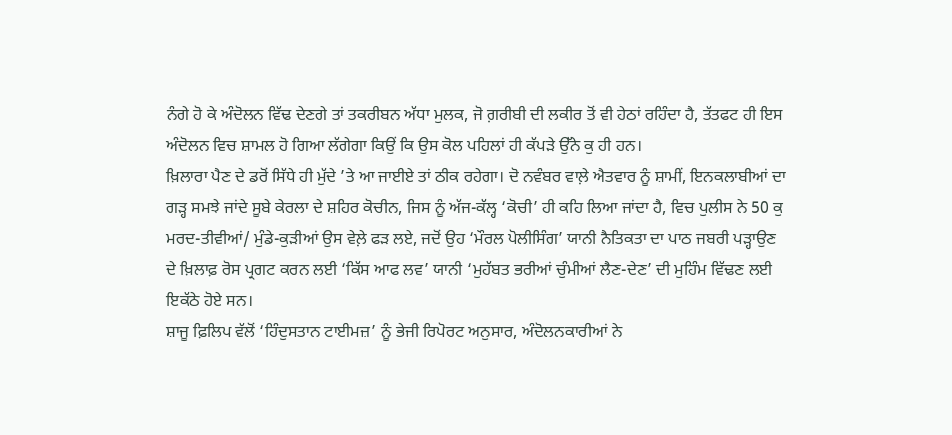ਨੰਗੇ ਹੋ ਕੇ ਅੰਦੋਲਨ ਵਿੱਢ ਦੇਣਗੇ ਤਾਂ ਤਕਰੀਬਨ ਅੱਧਾ ਮੁਲਕ, ਜੋ ਗ਼ਰੀਬੀ ਦੀ ਲਕੀਰ ਤੋਂ ਵੀ ਹੇਠਾਂ ਰਹਿੰਦਾ ਹੈ, ਤੱਤਫਟ ਹੀ ਇਸ ਅੰਦੋਲਨ ਵਿਚ ਸ਼ਾਮਲ ਹੋ ਗਿਆ ਲੱਗੇਗਾ ਕਿਉਂ ਕਿ ਉਸ ਕੋਲ ਪਹਿਲਾਂ ਹੀ ਕੱਪੜੇ ਉੱਨੇ ਕੁ ਹੀ ਹਨ।
ਖ਼ਿਲਾਰਾ ਪੈਣ ਦੇ ਡਰੋਂ ਸਿੱਧੇ ਹੀ ਮੁੱਦੇ ’ਤੇ ਆ ਜਾਈਏ ਤਾਂ ਠੀਕ ਰਹੇਗਾ। ਦੋ ਨਵੰਬਰ ਵਾਲ਼ੇ ਐਤਵਾਰ ਨੂੰ ਸ਼ਾਮੀਂ, ਇਨਕਲਾਬੀਆਂ ਦਾ ਗੜ੍ਹ ਸਮਝੇ ਜਾਂਦੇ ਸੂਬੇ ਕੇਰਲਾ ਦੇ ਸ਼ਹਿਰ ਕੋਚੀਨ, ਜਿਸ ਨੂੰ ਅੱਜ-ਕੱਲ੍ਹ ‘ਕੋਚੀ’ ਹੀ ਕਹਿ ਲਿਆ ਜਾਂਦਾ ਹੈ, ਵਿਚ ਪੁਲੀਸ ਨੇ 50 ਕੁ ਮਰਦ-ਤੀਵੀਆਂ/ ਮੁੰਡੇ-ਕੁੜੀਆਂ ਉਸ ਵੇਲ਼ੇ ਫੜ ਲਏ, ਜਦੋਂ ਉਹ ‘ਮੌਰਲ ਪੋਲੀਸਿੰਗ’ ਯਾਨੀ ਨੈਤਿਕਤਾ ਦਾ ਪਾਠ ਜਬਰੀ ਪੜ੍ਹਾਉਣ ਦੇ ਖ਼ਿਲਾਫ਼ ਰੋਸ ਪ੍ਰਗਟ ਕਰਨ ਲਈ ‘ਕਿੱਸ ਆਫ ਲਵ’ ਯਾਨੀ ‘ਮੁਹੱਬਤ ਭਰੀਆਂ ਚੁੰਮੀਆਂ ਲੈਣ-ਦੇਣ’ ਦੀ ਮੁਹਿੰਮ ਵਿੱਢਣ ਲਈ ਇਕੱਠੇ ਹੋਏ ਸਨ।
ਸ਼ਾਜੂ ਫ਼ਿਲਿਪ ਵੱਲੋਂ ‘ਹਿੰਦੁਸਤਾਨ ਟਾਈਮਜ਼’ ਨੂੰ ਭੇਜੀ ਰਿਪੋਰਟ ਅਨੁਸਾਰ, ਅੰਦੋਲਨਕਾਰੀਆਂ ਨੇ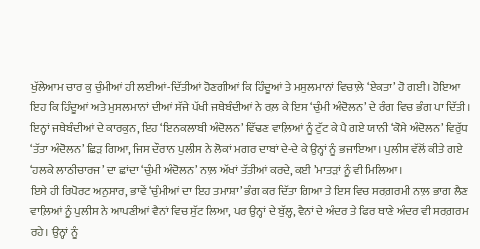ਖੁੱਲੇਆਮ ਚਾਰ ਕੁ ਚੁੰਮੀਆਂ ਹੀ ਲਈਆਂ-ਦਿੱਤੀਆਂ ਹੋਣਗੀਆਂ ਕਿ ਹਿੰਦੂਆਂ ਤੇ ਮਸੁਲਮਾਨਾਂ ਵਿਚਾਲ਼ੇ ‘ਏਕਤਾ’ ਹੋ ਗਈ। ਹੋਇਆ ਇਹ ਕਿ ਹਿੰਦੂਆਂ ਅਤੇ ਮੁਸਲਮਾਨਾਂ ਦੀਆਂ ਸੱਜੇ ਪੱਖੀ ਜਥੇਬੰਦੀਆਂ ਨੇ ਰਲ਼ ਕੇ ਇਸ ‘ਚੁੰਮੀ ਅੰਦੋਲਨ’ ਦੇ ਰੰਗ ਵਿਚ ਭੰਗ ਪਾ ਦਿੱਤੀ। ਇਨ੍ਹਾਂ ਜਥੇਬੰਦੀਆਂ ਦੇ ਕਾਰਕੁਨ, ਇਹ ‘ਇਨਕਲਾਬੀ ਅੰਦੋਲਨ’ ਵਿੱਢਣ ਵਾਲ਼ਿਆਂ ਨੂੰ ਟੁੱਟ ਕੇ ਪੈ ਗਏ ਯਾਨੀ ‘ਕੋਸੇ ਅੰਦੋਲਨ’ ਵਿਰੁੱਧ ‘ਤੱਤਾ ਅੰਦੋਲਨ’ ਛਿੜ ਗਿਆ, ਜਿਸ ਦੌਰਾਨ ਪੁਲੀਸ ਨੇ ਲੋਕਾਂ ਮਗਰ ਦਾਬਾਂ ਦੇ-ਦੇ ਕੇ ਉਨ੍ਹਾਂ ਨੂੰ ਭਜਾਇਆ। ਪੁਲੀਸ ਵੱਲੋਂ ਕੀਤੇ ਗਏ ‘ਹਲਕੇ ਲਾਠੀਚਾਰਜ’ ਦਾ ਛਾਂਦਾ ‘ਚੁੰਮੀ ਅੰਦੋਲਨ’ ਨਾਲ਼ ਅੱਖਾਂ ਤੱਤੀਆਂ ਕਰਦੇ, ਕਈ ’ਮਾਤੜਾਂ ਨੂੰ ਵੀ ਮਿਲਿਆ।
ਇਸੇ ਹੀ ਰਿਪੋਰਟ ਅਨੁਸਾਰ, ਭਾਵੇਂ ‘ਚੁੰਮੀਆਂ ਦਾ ਇਹ ਤਮਾਸ਼ਾ’ ਭੰਗ ਕਰ ਦਿੱਤਾ ਗਿਆ ਤੇ ਇਸ ਵਿਚ ਸਰਗ਼ਰਮੀ ਨਾਲ਼ ਭਾਗ ਲੈਣ ਵਾਲ਼ਿਆਂ ਨੂੰ ਪੁਲੀਸ ਨੇ ਆਪਣੀਆਂ ਵੈਨਾਂ ਵਿਚ ਸੁੱਟ ਲਿਆ, ਪਰ ਉਨ੍ਹਾਂ ਦੇ ਬੁੱਲ੍ਹ, ਵੈਨਾਂ ਦੇ ਅੰਦਰ ਤੇ ਫਿਰ ਥਾਣੇ ਅੰਦਰ ਵੀ ਸਰਗ਼ਰਮ ਰਹੇ। ਉਨ੍ਹਾਂ ਨੂੰ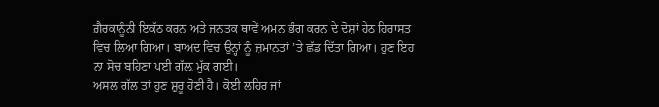ਗ਼ੈਰਕਾਨੂੰਨੀ ਇਕੱਠ ਕਰਨ ਅਤੇ ਜਨਤਕ ਥਾਵੇਂ ਅਮਨ ਭੰਗ ਕਰਨ ਦੇ ਦੋਸ਼ਾਂ ਹੇਠ ਹਿਰਾਸਤ ਵਿਚ ਲਿਆ ਗਿਆ। ਬਾਅਦ ਵਿਚ ਉਨ੍ਹਾਂ ਨੂੰ ਜ਼ਮਾਨਤਾਂ ’ਤੇ ਛੱਡ ਦਿੱਤਾ ਗਿਆ। ਹੁਣ ਇਹ ਨਾ ਸੋਚ ਬਹਿਣਾ ਪਈ ਗੱਲ਼ ਮੁੱਕ ਗਈ।
ਅਸਲ ਗੱਲ ਤਾਂ ਹੁਣ ਸ਼ੁਰੂ ਹੋਣੀ ਹੈ। ਕੋਈ ਲਹਿਰ ਜਾਂ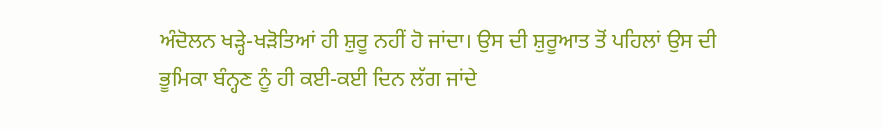ਅੰਦੋਲਨ ਖੜ੍ਹੇ-ਖੜੋਤਿਆਂ ਹੀ ਸ਼ੁਰੂ ਨਹੀਂ ਹੋ ਜਾਂਦਾ। ਉਸ ਦੀ ਸ਼ੁਰੂਆਤ ਤੋਂ ਪਹਿਲਾਂ ਉਸ ਦੀ ਭੂਮਿਕਾ ਬੰਨ੍ਹਣ ਨੂੰ ਹੀ ਕਈ-ਕਈ ਦਿਨ ਲੱਗ ਜਾਂਦੇ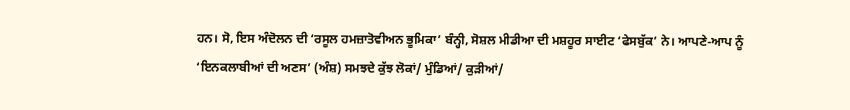ਹਨ। ਸੋ, ਇਸ ਅੰਦੋਲਨ ਦੀ ‘ਰਸੂਲ ਹਮਜ਼ਾਤੋਵੀਅਨ ਭੂਮਿਕਾ’ ਬੰਨ੍ਹੀ, ਸੋਸ਼ਲ ਮੀਡੀਆ ਦੀ ਮਸ਼ਹੂਰ ਸਾਈਟ ‘ਫੇਸਬੁੱਕ’ ਨੇ। ਆਪਣੇ-ਆਪ ਨੂੰ ‘ਇਨਕਲਾਬੀਆਂ ਦੀ ਅਣਸ’ (ਅੰਸ਼) ਸਮਝਦੇ ਕੁੱਝ ਲੋਕਾਂ/ ਮੁੰਡਿਆਂ/ ਕੁੜੀਆਂ/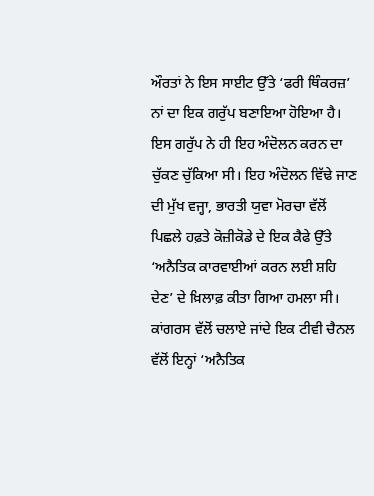ਔਰਤਾਂ ਨੇ ਇਸ ਸਾਈਟ ਉੱਤੇ ‘ਫਰੀ ਥਿੰਕਰਜ਼’ ਨਾਂ ਦਾ ਇਕ ਗਰੁੱਪ ਬਣਾਇਆ ਹੋਇਆ ਹੈ। ਇਸ ਗਰੁੱਪ ਨੇ ਹੀ ਇਹ ਅੰਦੋਲਨ ਕਰਨ ਦਾ ਚੁੱਕਣ ਚੁੱਕਿਆ ਸੀ। ਇਹ ਅੰਦੋਲਨ ਵਿੱਢੇ ਜਾਣ ਦੀ ਮੁੱਖ ਵਜ੍ਹਾ, ਭਾਰਤੀ ਯੁਵਾ ਮੋਰਚਾ ਵੱਲੋਂ ਪਿਛਲੇ ਹਫ਼ਤੇ ਕੋਜ਼ੀਕੋਡੇ ਦੇ ਇਕ ਕੈਫੇ ਉੱਤੇ ‘ਅਨੈਤਿਕ ਕਾਰਵਾਈਆਂ ਕਰਨ ਲਈ ਸ਼ਹਿ ਦੇਣ’ ਦੇ ਖ਼ਿਲਾਫ਼ ਕੀਤਾ ਗਿਆ ਹਮਲਾ ਸੀ। ਕਾਂਗਰਸ ਵੱਲੋਂ ਚਲਾਏ ਜਾਂਦੇ ਇਕ ਟੀਵੀ ਚੈਨਲ ਵੱਲੋਂ ਇਨ੍ਹਾਂ ‘ਅਨੈਤਿਕ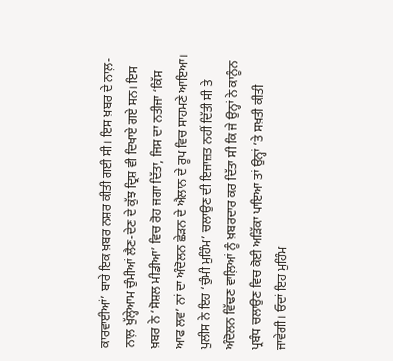ਕਾਰਵਾਈਆਂ’ ਬਾਰੇ ਇਕ ਖ਼ਬਰ ਨਸ਼ਰ ਕੀਤੀ ਗਈ ਸੀ। ਇਸ ਖ਼ਬਰ ਦੇ ਨਾਲ਼-ਨਾਲ਼ ਖੁੱਲ੍ਹੇਆਮ ਚੁੰਮੀਆਂ ਲੈਣ-ਦੇਣ ਦੇ ਕੁੱਝ ਦ੍ਰਿਸ਼ ਵੀ ਦਿਖਾਏ ਗਏ ਸਨ। ਇਸ ਖ਼ਬਰ ਨੇ ‘ਸੋਸ਼ਲ ਮੀਡੀਆ’ ਵਿਚ ਰੋਹ ਜਗਾ ਦਿੱਤਾ, ਜਿਸ ਦਾ ਨਤੀਜਾ ‘ਕਿੱਸ ਆਫ ਲਵ’ ਨਾਂ ਦਾ ਅੰਦੋਲਨ ਛੇੜਨ ਦੇ ਐਲਾਨ ਦੇ ਰੂਪ ਵਿਚ ਸਾਹਮਣੇ ਆਇਆ।
ਪੁਲੀਸ ਨੇ ਇਹ ‘ਚੁੰਮੀ ਮੁਹਿੰਮ’ ਚਲਾਉਣ ਦੀ ਇਜਾਜ਼ਤ ਨਹੀਂ ਦਿੱਤੀ ਸੀ ਤੇ ਅੰਦੋਲਨ ਵਿੱਢਣ ਵਾਲ਼ਿਆਂ ਨੂੰ ਖ਼ਬਰਦਾਰ ਕਰ ਦਿੱਤਾ ਸੀ ਕਿ ਜੇ ਉਨ੍ਹਾਂ ਨੇ ਕਾਨੂੰਨ ਪ੍ਰਬੰਧ ਚਲਾਉਣ ਵਿਚ ਕੋਈ ਅੜਿੱਕਾ ਪਾਇਆ ਤਾਂ ਉਨ੍ਹਾਂ ’ਤੇ ਸਖ਼ਤੀ ਕੀਤੀ ਜਾਵੇਗੀ। ਓਦਾਂ ਇਹ ਮੁਹਿੰਮ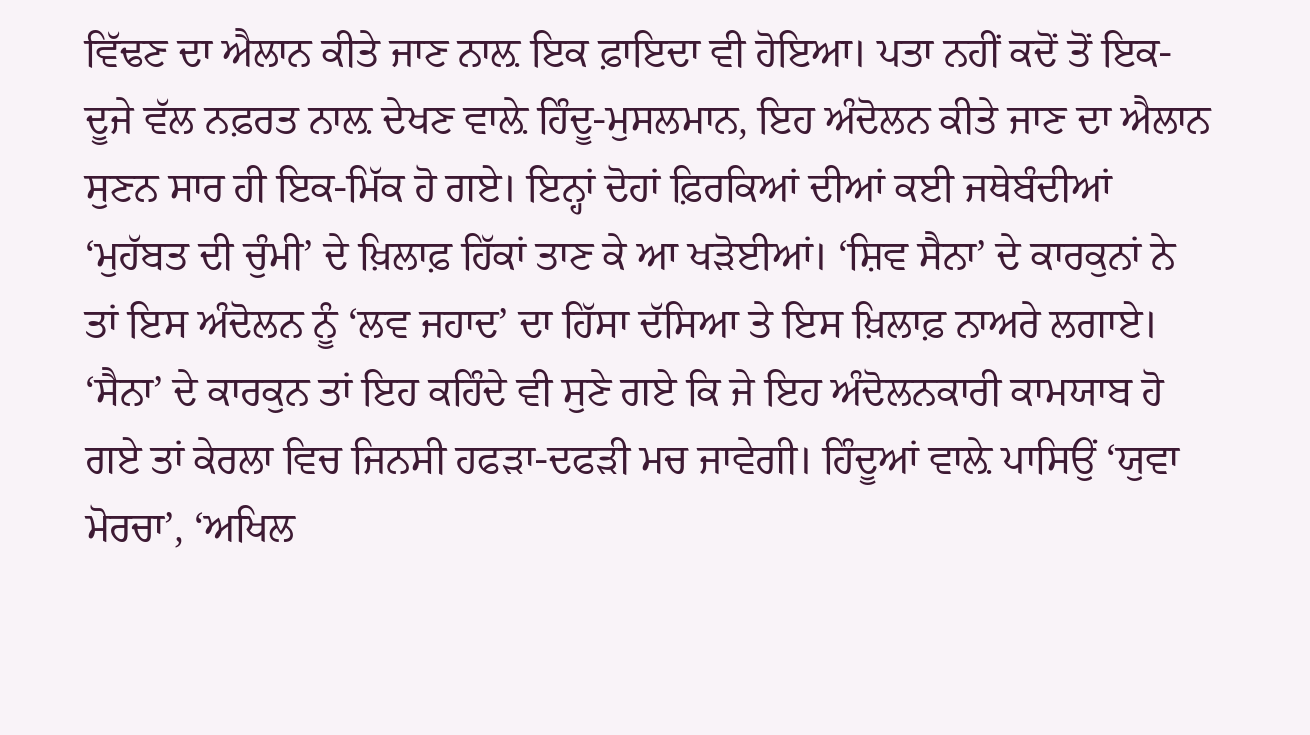ਵਿੱਢਣ ਦਾ ਐਲਾਨ ਕੀਤੇ ਜਾਣ ਨਾਲ਼ ਇਕ ਫ਼ਾਇਦਾ ਵੀ ਹੋਇਆ। ਪਤਾ ਨਹੀਂ ਕਦੋਂ ਤੋਂ ਇਕ-ਦੂਜੇ ਵੱਲ ਨਫ਼ਰਤ ਨਾਲ਼ ਦੇਖਣ ਵਾਲ਼ੇ ਹਿੰਦੂ-ਮੁਸਲਮਾਨ, ਇਹ ਅੰਦੋਲਨ ਕੀਤੇ ਜਾਣ ਦਾ ਐਲਾਨ ਸੁਣਨ ਸਾਰ ਹੀ ਇਕ-ਮਿੱਕ ਹੋ ਗਏ। ਇਨ੍ਹਾਂ ਦੋਹਾਂ ਫ਼ਿਰਕਿਆਂ ਦੀਆਂ ਕਈ ਜਥੇਬੰਦੀਆਂ ‘ਮੁਹੱਬਤ ਦੀ ਚੁੰਮੀ’ ਦੇ ਖ਼ਿਲਾਫ਼ ਹਿੱਕਾਂ ਤਾਣ ਕੇ ਆ ਖੜੋਈਆਂ। ‘ਸ਼ਿਵ ਸੈਨਾ’ ਦੇ ਕਾਰਕੁਨਾਂ ਨੇ ਤਾਂ ਇਸ ਅੰਦੋਲਨ ਨੂੰ ‘ਲਵ ਜਹਾਦ’ ਦਾ ਹਿੱਸਾ ਦੱਸਿਆ ਤੇ ਇਸ ਖ਼ਿਲਾਫ਼ ਨਾਅਰੇ ਲਗਾਏ। ‘ਸੈਨਾ’ ਦੇ ਕਾਰਕੁਨ ਤਾਂ ਇਹ ਕਹਿੰਦੇ ਵੀ ਸੁਣੇ ਗਏ ਕਿ ਜੇ ਇਹ ਅੰਦੋਲਨਕਾਰੀ ਕਾਮਯਾਬ ਹੋ ਗਏ ਤਾਂ ਕੇਰਲਾ ਵਿਚ ਜਿਨਸੀ ਹਫੜਾ-ਦਫੜੀ ਮਚ ਜਾਵੇਗੀ। ਹਿੰਦੂਆਂ ਵਾਲ਼ੇ ਪਾਸਿਉਂ ‘ਯੁਵਾ ਮੋਰਚਾ’, ‘ਅਖਿਲ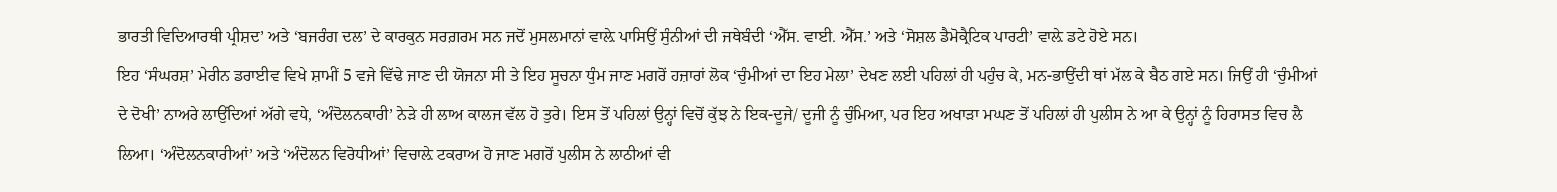ਭਾਰਤੀ ਵਿਦਿਆਰਥੀ ਪ੍ਰੀਸ਼ਦ’ ਅਤੇ ‘ਬਜਰੰਗ ਦਲ’ ਦੇ ਕਾਰਕੁਨ ਸਰਗ਼ਰਮ ਸਨ ਜਦੋਂ ਮੁਸਲਮਾਨਾਂ ਵਾਲ਼ੇ ਪਾਸਿਉਂ ਸੁੰਨੀਆਂ ਦੀ ਜਥੇਬੰਦੀ ‘ਐੱਸ. ਵਾਈ. ਐੱਸ.’ ਅਤੇ ‘ਸੋਸ਼ਲ ਡੈਮੋਕ੍ਰੈਟਿਕ ਪਾਰਟੀ’ ਵਾਲ਼ੇ ਡਟੇ ਹੋਏ ਸਨ।
ਇਹ ‘ਸੰਘਰਸ਼’ ਮੇਰੀਨ ਡਰਾਈਵ ਵਿਖੇ ਸ਼ਾਮੀਂ 5 ਵਜੇ ਵਿੱਢੇ ਜਾਣ ਦੀ ਯੋਜਨਾ ਸੀ ਤੇ ਇਹ ਸੂਚਨਾ ਧੁੰਮ ਜਾਣ ਮਗਰੋਂ ਹਜ਼ਾਰਾਂ ਲੋਕ ‘ਚੁੰਮੀਆਂ ਦਾ ਇਹ ਮੇਲਾ’ ਦੇਖਣ ਲਈ ਪਹਿਲਾਂ ਹੀ ਪਹੁੰਚ ਕੇ, ਮਨ-ਭਾਉਂਦੀ ਥਾਂ ਮੱਲ ਕੇ ਬੈਠ ਗਏ ਸਨ। ਜਿਉਂ ਹੀ ‘ਚੁੰਮੀਆਂ ਦੇ ਦੋਖੀ’ ਨਾਅਰੇ ਲਾਉਂਦਿਆਂ ਅੱਗੇ ਵਧੇ, ‘ਅੰਦੋਲਨਕਾਰੀ’ ਨੇੜੇ ਹੀ ਲਾਅ ਕਾਲਜ ਵੱਲ ਹੋ ਤੁਰੇ। ਇਸ ਤੋਂ ਪਹਿਲਾਂ ਉਨ੍ਹਾਂ ਵਿਚੋਂ ਕੁੱਝ ਨੇ ਇਕ-ਦੂਜੇ/ ਦੂਜੀ ਨੂੰ ਚੁੰਮਿਆ, ਪਰ ਇਹ ਅਖਾੜਾ ਮਘਣ ਤੋਂ ਪਹਿਲਾਂ ਹੀ ਪੁਲੀਸ ਨੇ ਆ ਕੇ ਉਨ੍ਹਾਂ ਨੂੰ ਹਿਰਾਸਤ ਵਿਚ ਲੈ ਲਿਆ। ‘ਅੰਦੋਲਨਕਾਰੀਆਂ’ ਅਤੇ ‘ਅੰਦੋਲਨ ਵਿਰੋਧੀਆਂ’ ਵਿਚਾਲ਼ੇ ਟਕਰਾਅ ਹੋ ਜਾਣ ਮਗਰੋਂ ਪੁਲੀਸ ਨੇ ਲਾਠੀਆਂ ਵੀ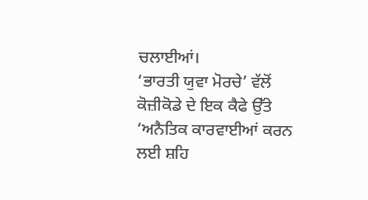ਚਲਾਈਆਂ।
‘ਭਾਰਤੀ ਯੁਵਾ ਮੋਰਚੇ’ ਵੱਲੋਂ ਕੋਜ਼ੀਕੋਡੇ ਦੇ ਇਕ ਕੈਫੇ ਉੱਤੇ ‘ਅਨੈਤਿਕ ਕਾਰਵਾਈਆਂ ਕਰਨ ਲਈ ਸ਼ਹਿ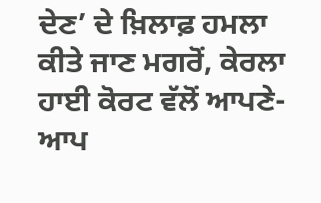ਦੇਣ’ ਦੇ ਖ਼ਿਲਾਫ਼ ਹਮਲਾ ਕੀਤੇ ਜਾਣ ਮਗਰੋਂ, ਕੇਰਲਾ ਹਾਈ ਕੋਰਟ ਵੱਲੋਂ ਆਪਣੇ-ਆਪ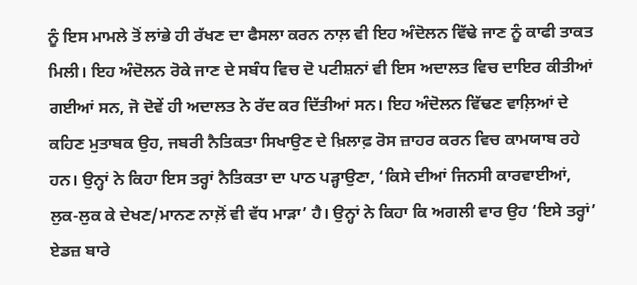ਨੂੰ ਇਸ ਮਾਮਲੇ ਤੋਂ ਲਾਂਭੇ ਹੀ ਰੱਖਣ ਦਾ ਫੈਸਲਾ ਕਰਨ ਨਾਲ਼ ਵੀ ਇਹ ਅੰਦੋਲਨ ਵਿੱਢੇ ਜਾਣ ਨੂੰ ਕਾਫੀ ਤਾਕਤ ਮਿਲੀ। ਇਹ ਅੰਦੋਲਨ ਰੋਕੇ ਜਾਣ ਦੇ ਸਬੰਧ ਵਿਚ ਦੋ ਪਟੀਸ਼ਨਾਂ ਵੀ ਇਸ ਅਦਾਲਤ ਵਿਚ ਦਾਇਰ ਕੀਤੀਆਂ ਗਈਆਂ ਸਨ, ਜੋ ਦੋਵੇਂ ਹੀ ਅਦਾਲਤ ਨੇ ਰੱਦ ਕਰ ਦਿੱਤੀਆਂ ਸਨ। ਇਹ ਅੰਦੋਲਨ ਵਿੱਢਣ ਵਾਲ਼ਿਆਂ ਦੇ ਕਹਿਣ ਮੁਤਾਬਕ ਉਹ, ਜਬਰੀ ਨੈਤਿਕਤਾ ਸਿਖਾਉਣ ਦੇ ਖ਼ਿਲਾਫ਼ ਰੋਸ ਜ਼ਾਹਰ ਕਰਨ ਵਿਚ ਕਾਮਯਾਬ ਰਹੇ ਹਨ। ਉਨ੍ਹਾਂ ਨੇ ਕਿਹਾ ਇਸ ਤਰ੍ਹਾਂ ਨੈਤਿਕਤਾ ਦਾ ਪਾਠ ਪੜ੍ਹਾਉਣਾ, ‘ਕਿਸੇ ਦੀਆਂ ਜਿਨਸੀ ਕਾਰਵਾਈਆਂ, ਲੁਕ-ਲੁਕ ਕੇ ਦੇਖਣ/ਮਾਨਣ ਨਾਲ਼ੋਂ ਵੀ ਵੱਧ ਮਾੜਾ’ ਹੈ। ਉਨ੍ਹਾਂ ਨੇ ਕਿਹਾ ਕਿ ਅਗਲੀ ਵਾਰ ਉਹ ‘ਇਸੇ ਤਰ੍ਹਾਂ’ ਏਡਜ਼ ਬਾਰੇ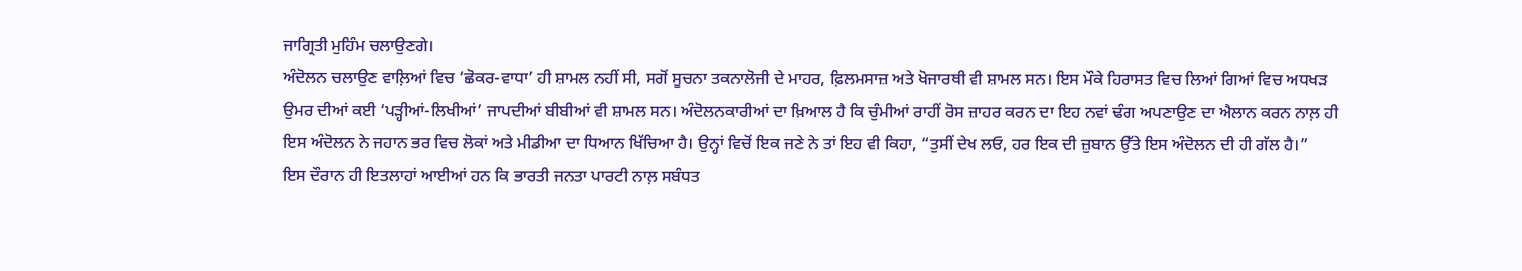ਜਾਗ੍ਰਿਤੀ ਮੁਹਿੰਮ ਚਲਾਉਣਗੇ।
ਅੰਦੋਲਨ ਚਲਾਉਣ ਵਾਲ਼ਿਆਂ ਵਿਚ ‘ਛੋਕਰ-ਵਾਧਾ’ ਹੀ ਸ਼ਾਮਲ ਨਹੀਂ ਸੀ, ਸਗੋਂ ਸੂਚਨਾ ਤਕਨਾਲੋਜੀ ਦੇ ਮਾਹਰ, ਫ਼ਿਲਮਸਾਜ਼ ਅਤੇ ਖੋਜਾਰਥੀ ਵੀ ਸ਼ਾਮਲ ਸਨ। ਇਸ ਮੌਕੇ ਹਿਰਾਸਤ ਵਿਚ ਲਿਆਂ ਗਿਆਂ ਵਿਚ ਅਧਖੜ ਉਮਰ ਦੀਆਂ ਕਈ ‘ਪੜ੍ਹੀਆਂ-ਲਿਖੀਆਂ’ ਜਾਪਦੀਆਂ ਬੀਬੀਆਂ ਵੀ ਸ਼ਾਮਲ ਸਨ। ਅੰਦੋਲਨਕਾਰੀਆਂ ਦਾ ਖ਼ਿਆਲ ਹੈ ਕਿ ਚੁੰਮੀਆਂ ਰਾਹੀਂ ਰੋਸ ਜ਼ਾਹਰ ਕਰਨ ਦਾ ਇਹ ਨਵਾਂ ਢੰਗ ਅਪਣਾਉਣ ਦਾ ਐਲਾਨ ਕਰਨ ਨਾਲ਼ ਹੀ ਇਸ ਅੰਦੋਲਨ ਨੇ ਜਹਾਨ ਭਰ ਵਿਚ ਲੋਕਾਂ ਅਤੇ ਮੀਡੀਆ ਦਾ ਧਿਆਨ ਖਿੱਚਿਆ ਹੈ। ਉਨ੍ਹਾਂ ਵਿਚੋਂ ਇਕ ਜਣੇ ਨੇ ਤਾਂ ਇਹ ਵੀ ਕਿਹਾ, “ਤੁਸੀਂ ਦੇਖ ਲਓ, ਹਰ ਇਕ ਦੀ ਜ਼ੁਬਾਨ ਉੱਤੇ ਇਸ ਅੰਦੋਲਨ ਦੀ ਹੀ ਗੱਲ ਹੈ।”
ਇਸ ਦੌਰਾਨ ਹੀ ਇਤਲਾਹਾਂ ਆਈਆਂ ਹਨ ਕਿ ਭਾਰਤੀ ਜਨਤਾ ਪਾਰਟੀ ਨਾਲ਼ ਸਬੰਧਤ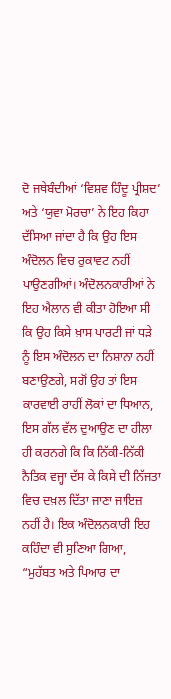ਦੋ ਜਥੇਬੰਦੀਆਂ ‘ਵਿਸ਼ਵ ਹਿੰਦੂ ਪ੍ਰੀਸ਼ਦ’ ਅਤੇ ‘ਯੁਵਾ ਮੋਰਚਾ’ ਨੇ ਇਹ ਕਿਹਾ ਦੱਸਿਆ ਜਾਂਦਾ ਹੈ ਕਿ ਉਹ ਇਸ ਅੰਦੋਲਨ ਵਿਚ ਰੁਕਾਵਟ ਨਹੀਂ ਪਾਉਣਗੀਆਂ। ਅੰਦੋਲਨਕਾਰੀਆਂ ਨੇ ਇਹ ਐਲਾਨ ਵੀ ਕੀਤਾ ਹੋਇਆ ਸੀ ਕਿ ਉਹ ਕਿਸੇ ਖ਼ਾਸ ਪਾਰਟੀ ਜਾਂ ਧੜੇ ਨੂੰ ਇਸ ਅੰਦੋਲਨ ਦਾ ਨਿਸ਼ਾਨਾ ਨਹੀਂ ਬਣਾਉਣਗੇ, ਸਗੋਂ ਉਹ ਤਾਂ ਇਸ ਕਾਰਵਾਈ ਰਾਹੀਂ ਲੋਕਾਂ ਦਾ ਧਿਆਨ, ਇਸ ਗੱਲ ਵੱਲ ਦੁਆਉਣ ਦਾ ਹੀਲਾ ਹੀ ਕਰਨਗੇ ਕਿ ਕਿ ਨਿੱਕੀ-ਨਿੱਕੀ ਨੈਤਿਕ ਵਜ੍ਹਾ ਦੱਸ ਕੇ ਕਿਸੇ ਦੀ ਨਿੱਜਤਾ ਵਿਚ ਦਖ਼ਲ ਦਿੱਤਾ ਜਾਣਾ ਜਾਇਜ਼ ਨਹੀਂ ਹੈ। ਇਕ ਅੰਦੋਲਨਕਾਰੀ ਇਹ ਕਹਿੰਦਾ ਵੀ ਸੁਣਿਆ ਗਿਆ, “ਮੁਹੱਬਤ ਅਤੇ ਪਿਆਰ ਦਾ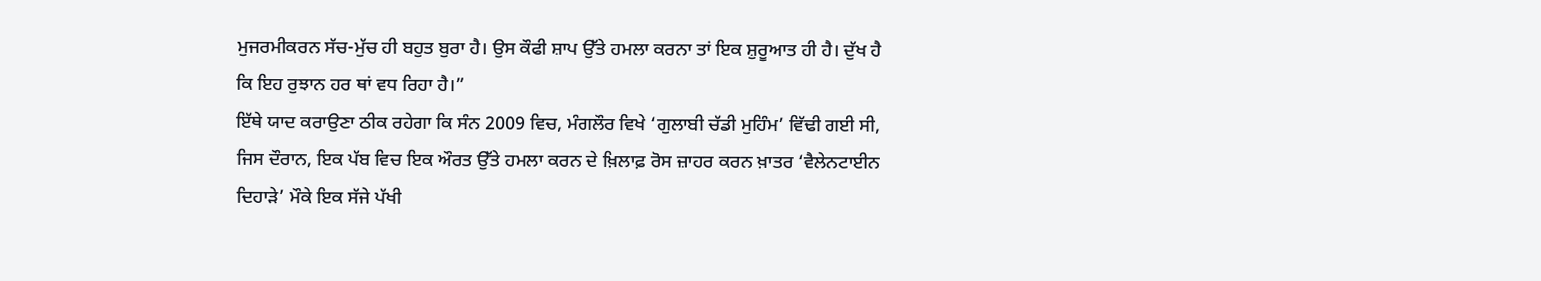ਮੁਜਰਮੀਕਰਨ ਸੱਚ-ਮੁੱਚ ਹੀ ਬਹੁਤ ਬੁਰਾ ਹੈ। ਉਸ ਕੌਫੀ ਸ਼ਾਪ ਉੱਤੇ ਹਮਲਾ ਕਰਨਾ ਤਾਂ ਇਕ ਸ਼ੁਰੂਆਤ ਹੀ ਹੈ। ਦੁੱਖ ਹੈ ਕਿ ਇਹ ਰੁਝਾਨ ਹਰ ਥਾਂ ਵਧ ਰਿਹਾ ਹੈ।”
ਇੱਥੇ ਯਾਦ ਕਰਾਉਣਾ ਠੀਕ ਰਹੇਗਾ ਕਿ ਸੰਨ 2009 ਵਿਚ, ਮੰਗਲੌਰ ਵਿਖੇ ‘ਗੁਲਾਬੀ ਚੱਡੀ ਮੁਹਿੰਮ’ ਵਿੱਢੀ ਗਈ ਸੀ, ਜਿਸ ਦੌਰਾਨ, ਇਕ ਪੱਬ ਵਿਚ ਇਕ ਔਰਤ ਉੱਤੇ ਹਮਲਾ ਕਰਨ ਦੇ ਖ਼ਿਲਾਫ਼ ਰੋਸ ਜ਼ਾਹਰ ਕਰਨ ਖ਼ਾਤਰ ‘ਵੈਲੇਨਟਾਈਨ ਦਿਹਾੜੇ’ ਮੌਕੇ ਇਕ ਸੱਜੇ ਪੱਖੀ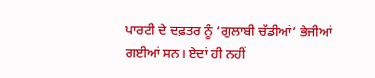ਪਾਰਟੀ ਦੇ ਦਫ਼ਤਰ ਨੂੰ ‘ਗੁਲਾਬੀ ਚੱਡੀਆਂ’ ਭੇਜੀਆਂ ਗਈਆਂ ਸਨ। ਏਦਾਂ ਹੀ ਨਹੀਂ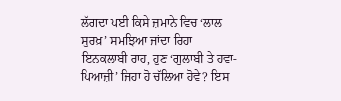ਲੱਗਦਾ ਪਈ ਕਿਸੇ ਜ਼ਮਾਨੇ ਵਿਚ ‘ਲਾਲ ਸੁਰਖ਼’ ਸਮਝਿਆ ਜਾਂਦਾ ਰਿਹਾ ਇਨਕਲਾਬੀ ਰਾਹ, ਹੁਣ ‘ਗੁਲਾਬੀ ਤੇ ਹਵਾ-ਪਿਆਜ਼ੀ’ ਜਿਹਾ ਹੋ ਚੱਲਿਆ ਹੋਵੇ? ਇਸ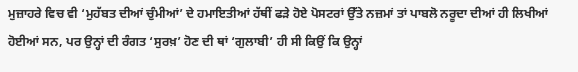ਮੁਜ਼ਾਹਰੇ ਵਿਚ ਵੀ ‘ਮੁਹੱਬਤ ਦੀਆਂ ਚੁੰਮੀਆਂ’ ਦੇ ਹਮਾਇਤੀਆਂ ਹੱਥੀਂ ਫੜੇ ਹੋਏ ਪੋਸਟਰਾਂ ਉੱਤੇ ਨਜ਼ਮਾਂ ਤਾਂ ਪਾਬਲੋ ਨਰੂਦਾ ਦੀਆਂ ਹੀ ਲਿਖੀਆਂ ਹੋਈਆਂ ਸਨ, ਪਰ ਉਨ੍ਹਾਂ ਦੀ ਰੰਗਤ ‘ਸੁਰਖ਼’ ਹੋਣ ਦੀ ਥਾਂ ‘ਗੁਲਾਬੀ’ ਹੀ ਸੀ ਕਿਉਂ ਕਿ ਉਨ੍ਹਾਂ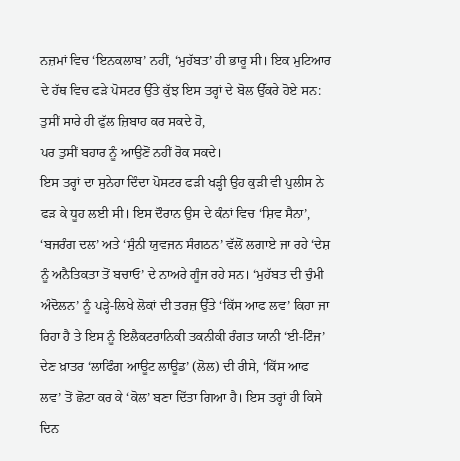ਨਜ਼ਮਾਂ ਵਿਚ ‘ਇਨਕਲਾਬ’ ਨਹੀਂ, ‘ਮੁਹੱਬਤ’ ਹੀ ਭਾਰੂ ਸੀ। ਇਕ ਮੁਟਿਆਰ ਦੇ ਹੱਥ ਵਿਚ ਫੜੇ ਪੋਸਟਰ ਉੱਤੇ ਕੁੱਝ ਇਸ ਤਰ੍ਹਾਂ ਦੇ ਬੋਲ ਉੱਕਰੇ ਹੋਏ ਸਨ:
ਤੁਸੀਂ ਸਾਰੇ ਹੀ ਫੁੱਲ ਜ਼ਿਬਾਹ ਕਰ ਸਕਦੇ ਹੋ,
ਪਰ ਤੁਸੀਂ ਬਹਾਰ ਨੂੰ ਆਉਣੋਂ ਨਹੀਂ ਰੋਕ ਸਕਦੇ।
ਇਸ ਤਰ੍ਹਾਂ ਦਾ ਸੁਨੇਹਾ ਦਿੰਦਾ ਪੋਸਟਰ ਫੜੀ ਖੜ੍ਹੀ ਉਹ ਕੁੜੀ ਵੀ ਪੁਲੀਸ ਨੇ ਫੜ ਕੇ ਧੂਹ ਲਈ ਸੀ। ਇਸ ਦੌਰਾਨ ਉਸ ਦੇ ਕੰਨਾਂ ਵਿਚ ‘ਸ਼ਿਵ ਸੈਨਾ’, ‘ਬਜਰੰਗ ਦਲ’ ਅਤੇ ‘ਸੁੰਨੀ ਯੁਵਜਨ ਸੰਗਠਨ’ ਵੱਲੋਂ ਲਗਾਏ ਜਾ ਰਹੇ ‘ਦੇਸ਼ ਨੂੰ ਅਨੈਤਿਕਤਾ ਤੋਂ ਬਚਾਓ’ ਦੇ ਨਾਅਰੇ ਗੂੰਜ ਰਹੇ ਸਨ। ‘ਮੁਹੱਬਤ ਦੀ ਚੁੰਮੀ ਅੰਦੋਲਨ’ ਨੂੰ ਪੜ੍ਹੇ-ਲਿਖੇ ਲੋਕਾਂ ਦੀ ਤਰਜ਼ ਉੱਤੇ ‘ਕਿੱਸ ਆਫ ਲਵ’ ਕਿਹਾ ਜਾ ਰਿਹਾ ਹੈ ਤੇ ਇਸ ਨੂੰ ਇਲੈਕਟਰਾਨਿਕੀ ਤਕਨੀਕੀ ਰੰਗਤ ਯਾਨੀ ‘ਈ-ਟਿੰਜ’ ਦੇਣ ਖ਼ਾਤਰ ‘ਲਾਫਿੰਗ ਆਊਟ ਲਾਊਡ’ (ਲੋਲ) ਦੀ ਰੀਸੇ, ‘ਕਿੱਸ ਆਫ ਲਵ’ ਤੋਂ ਛੋਟਾ ਕਰ ਕੇ ‘ਕੋਲ’ ਬਣਾ ਦਿੱਤਾ ਗਿਆ ਹੈ। ਇਸ ਤਰ੍ਹਾਂ ਹੀ ਕਿਸੇ ਦਿਨ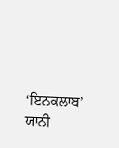‘ਇਨਕਲਾਬ’ ਯਾਨੀ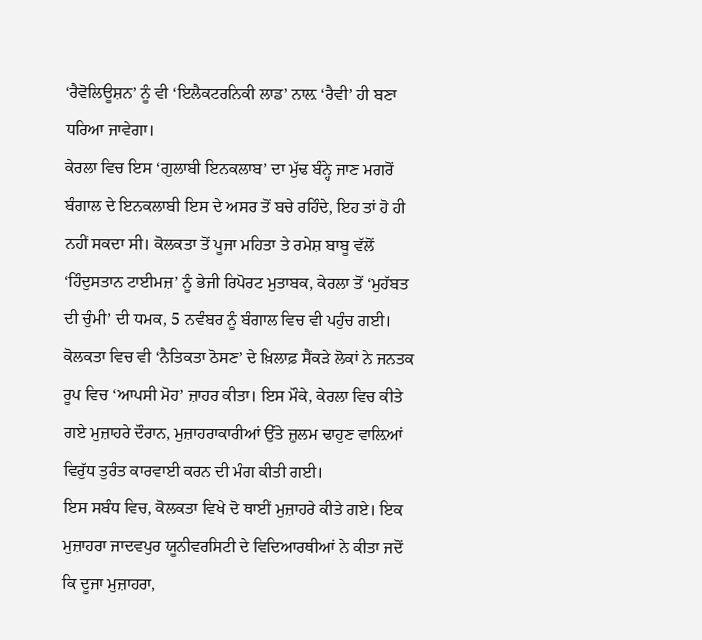‘ਰੈਵੋਲਿਊਸ਼ਨ’ ਨੂੰ ਵੀ ‘ਇਲੈਕਟਰਨਿਕੀ ਲਾਡ’ ਨਾਲ਼ ‘ਰੈਵੀ’ ਹੀ ਬਣਾ ਧਰਿਆ ਜਾਵੇਗਾ।
ਕੇਰਲਾ ਵਿਚ ਇਸ ‘ਗੁਲਾਬੀ ਇਨਕਲਾਬ’ ਦਾ ਮੁੱਢ ਬੰਨ੍ਹੇ ਜਾਣ ਮਗਰੋਂ ਬੰਗਾਲ ਦੇ ਇਨਕਲਾਬੀ ਇਸ ਦੇ ਅਸਰ ਤੋਂ ਬਚੇ ਰਹਿੰਦੇ, ਇਹ ਤਾਂ ਹੋ ਹੀ ਨਹੀਂ ਸਕਦਾ ਸੀ। ਕੋਲਕਤਾ ਤੋਂ ਪੂਜਾ ਮਹਿਤਾ ਤੇ ਰਮੇਸ਼ ਬਾਬੂ ਵੱਲੋਂ ‘ਹਿੰਦੁਸਤਾਨ ਟਾਈਮਜ਼’ ਨੂੰ ਭੇਜੀ ਰਿਪੋਰਟ ਮੁਤਾਬਕ, ਕੇਰਲਾ ਤੋਂ ‘ਮੁਹੱਬਤ ਦੀ ਚੁੰਮੀ’ ਦੀ ਧਮਕ, 5 ਨਵੰਬਰ ਨੂੰ ਬੰਗਾਲ ਵਿਚ ਵੀ ਪਹੁੰਚ ਗਈ। ਕੋਲਕਤਾ ਵਿਚ ਵੀ ‘ਨੈਤਿਕਤਾ ਠੋਸਣ’ ਦੇ ਖ਼ਿਲਾਫ਼ ਸੈਂਕੜੇ ਲੋਕਾਂ ਨੇ ਜਨਤਕ ਰੂਪ ਵਿਚ ‘ਆਪਸੀ ਮੋਹ’ ਜ਼ਾਹਰ ਕੀਤਾ। ਇਸ ਮੌਕੇ, ਕੇਰਲਾ ਵਿਚ ਕੀਤੇ ਗਏ ਮੁਜ਼ਾਹਰੇ ਦੌਰਾਨ, ਮੁਜ਼ਾਹਰਾਕਾਰੀਆਂ ਉੱਤੇ ਜ਼ੁਲਮ ਢਾਹੁਣ ਵਾਲ਼ਿਆਂ ਵਿਰੁੱਧ ਤੁਰੰਤ ਕਾਰਵਾਈ ਕਰਨ ਦੀ ਮੰਗ ਕੀਤੀ ਗਈ।
ਇਸ ਸਬੰਧ ਵਿਚ, ਕੋਲਕਤਾ ਵਿਖੇ ਦੋ ਥਾਈਂ ਮੁਜ਼ਾਹਰੇ ਕੀਤੇ ਗਏ। ਇਕ ਮੁਜ਼ਾਹਰਾ ਜਾਦਵਪੁਰ ਯੂਨੀਵਰਸਿਟੀ ਦੇ ਵਿਦਿਆਰਥੀਆਂ ਨੇ ਕੀਤਾ ਜਦੋਂ ਕਿ ਦੂਜਾ ਮੁਜ਼ਾਹਰਾ,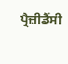ਪ੍ਰੈਜ਼ੀਡੈਂਸੀ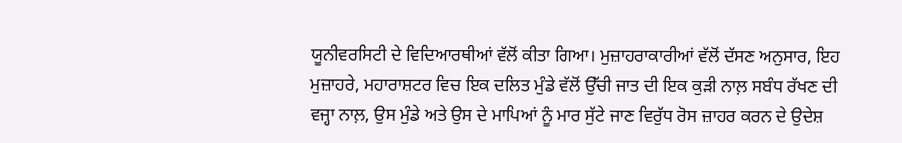ਯੂਨੀਵਰਸਿਟੀ ਦੇ ਵਿਦਿਆਰਥੀਆਂ ਵੱਲੋਂ ਕੀਤਾ ਗਿਆ। ਮੁਜ਼ਾਹਰਾਕਾਰੀਆਂ ਵੱਲੋਂ ਦੱਸਣ ਅਨੁਸਾਰ, ਇਹ ਮੁਜ਼ਾਹਰੇ, ਮਹਾਰਾਸ਼ਟਰ ਵਿਚ ਇਕ ਦਲਿਤ ਮੁੰਡੇ ਵੱਲੋਂ ਉੱਚੀ ਜਾਤ ਦੀ ਇਕ ਕੁੜੀ ਨਾਲ਼ ਸਬੰਧ ਰੱਖਣ ਦੀ ਵਜ੍ਹਾ ਨਾਲ਼, ਉਸ ਮੁੰਡੇ ਅਤੇ ਉਸ ਦੇ ਮਾਪਿਆਂ ਨੂੰ ਮਾਰ ਸੁੱਟੇ ਜਾਣ ਵਿਰੁੱਧ ਰੋਸ ਜ਼ਾਹਰ ਕਰਨ ਦੇ ਉਦੇਸ਼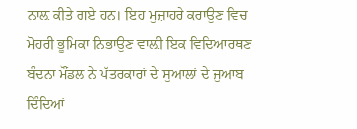ਨਾਲ਼ ਕੀਤੇ ਗਏ ਹਨ। ਇਹ ਮੁਜ਼ਾਹਰੇ ਕਰਾਉਣ ਵਿਚ ਮੋਹਰੀ ਭੂਮਿਕਾ ਨਿਭਾਉਣ ਵਾਲ਼ੀ ਇਕ ਵਿਦਿਆਰਥਣ ਬੰਦਨਾ ਮੌਂਡਲ ਨੇ ਪੱਤਰਕਾਰਾਂ ਦੇ ਸੁਆਲਾਂ ਦੇ ਜੁਆਬ ਦਿੰਦਿਆਂ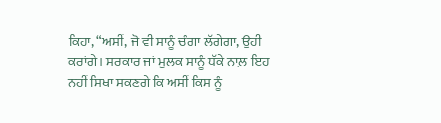ਕਿਹਾ, “ਅਸੀਂ, ਜੋ ਵੀ ਸਾਨੂੰ ਚੰਗਾ ਲੱਗੇਗਾ, ਉਹੀ ਕਰਾਂਗੇ। ਸਰਕਾਰ ਜਾਂ ਮੁਲਕ ਸਾਨੂੰ ਧੱਕੇ ਨਾਲ਼ ਇਹ ਨਹੀਂ ਸਿਖਾ ਸਕਣਗੇ ਕਿ ਅਸੀਂ ਕਿਸ ਨੂੰ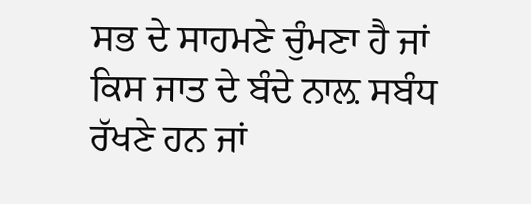ਸਭ ਦੇ ਸਾਹਮਣੇ ਚੁੰਮਣਾ ਹੈ ਜਾਂ ਕਿਸ ਜਾਤ ਦੇ ਬੰਦੇ ਨਾਲ਼ ਸਬੰਧ ਰੱਖਣੇ ਹਨ ਜਾਂ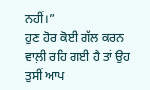ਨਹੀਂ।”
ਹੁਣ ਹੋਰ ਕੋਈ ਗੱਲ ਕਰਨ ਵਾਲ਼ੀ ਰਹਿ ਗਈ ਹੈ ਤਾਂ ਉਹ ਤੁਸੀਂ ਆਪ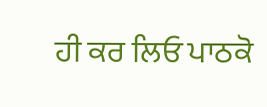ਹੀ ਕਰ ਲਿਓ ਪਾਠਕੋ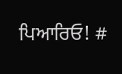ਪਿਆਰਿਓ! #